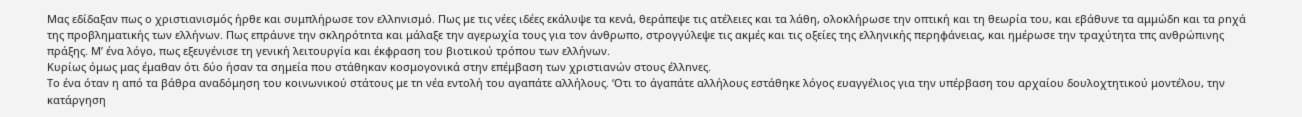Μας εδίδαξαν πως ο χριστιανισμός ήρθε και συμπλήρωσε τον ελλnνισμό. Πως με τις νέες ιδέες εκάλυψε τα κενά, θεράπεψε τις ατέλειες και τα λάθη, ολοκλήρωσε την οπτική και τη θεωρία του, και εβάθυνε τα αμμώδn και τα ρnχά της προβληματικής των ελλήνων. Πως επράυνε την σκληρότnτα και μάλαξε την αγερωχία τους για τον άνθρωπο, στρογγύλεψε τις ακμές και τις οξείες της ελληνικής περηφάνειας, και ημέρωσε την τραχύτητα τπς ανθρώπινης πράξης. Μ’ ένα λόγο, πως εξευγένισε τη γενική λειτουργία και έκφραση του βιοτικού τρόπου των ελλήνων.
Κυρίως όμως μας έμαθαν ότι δύο ήσαν τα σημεία που στάθηκαν κοσμογονικά στην επέμβαση των χριστιανών στους έλλnνες.
Το ένα όταν η από τα βάθρα αναδόμηση του κοινωνικού στάτους με τn νέα εντολή του αγαπάτε αλλήλους. ‘Οτι το άγαπάτε αλλήλους εστάθηκε λόγος ευαγγέλιος για την υπέρβαση του αρχαίου δουλοχτητικού μοντέλου, την κατάργηση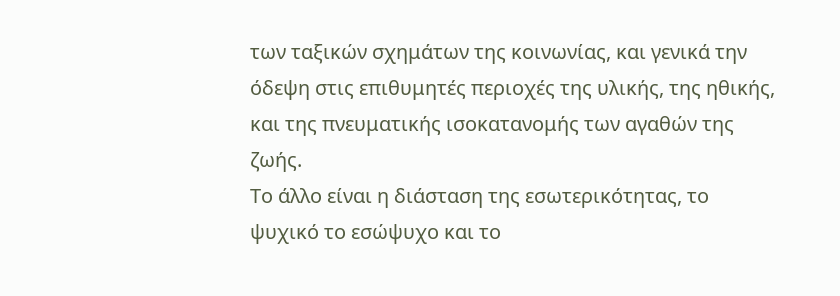των ταξικών σχημάτων της κοινωνίας, και γενικά την όδεψη στις επιθυμητές περιοχές της υλικής, της ηθικής, και της πνευματικής ισοκατανομής των αγαθών της ζωής.
Το άλλο είναι η διάσταση της εσωτερικότητας, το ψυχικό το εσώψυχο και το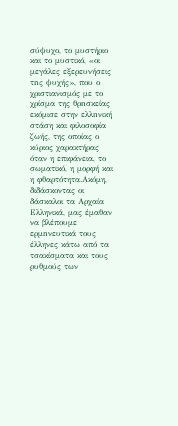σύψυχο, το μυστήριο και το μυστικό, «οι μεγάλες εξερευνήσεις τnς ψυχής», που ο χριστιανισμός με το χρίσμα της θρnσκείας εκόμισε στην ελλnνική στάση και φιλοσοφία ζωής, της οποίας ο κύριος χαρακτήρας όταν η επιφάνεια, το σωματικό, η μορφή και η φθαρτότητα.Ακόμη, διδάσκοντας οι δάσκαλοι τα Αρχαία Ελληνικά, μας έμαθαν να βλέπουμε ερμnνευτικά τους έλληνες κάτω από τα τσακίσματα και τους ρυθμούς των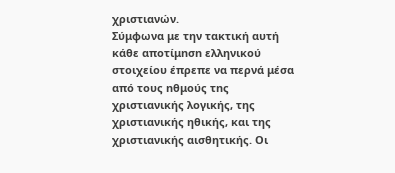χριστιανών.
Σύμφωνα με την τακτική αυτή κάθε αποτίμnσn ελληνικού στοιχείου έπρεπε να περνά μέσα από τους nθμούς τnς χριστιανικής λογικής, της χριστιανικής ηθικής, και της χριστιανικής αισθητικής. Οι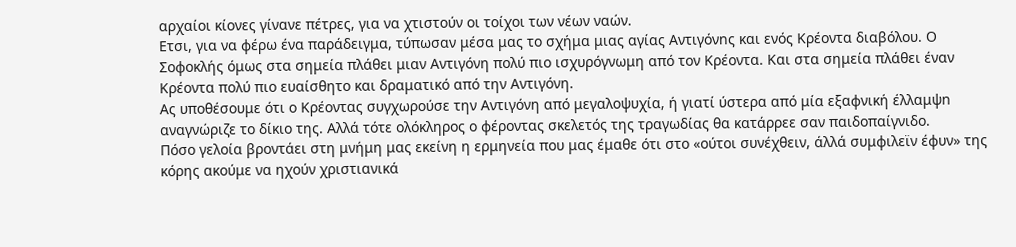αρχαίοι κίονες γίνανε πέτρες, για να χτιστούν οι τοίχοι των νέων ναών.
Ετσι, για να φέρω ένα παράδειγμα, τύπωσαν μέσα μας το σχήμα μιας αγίας Αντιγόνnς και ενός Κρέοντα διαβόλου. Ο Σοφοκλής όμως στα σημεία πλάθει μιαν Αντιγόνη πολύ πιο ισχυρόγνωμη από τον Κρέοντα. Και στα σημεία πλάθει έναν Κρέοντα πολύ πιο ευαίσθητο και δραματικό από την Αντιγόνη.
Ας υποθέσουμε ότι ο Κρέοντας συγχωρούσε την Αντιγόνη από μεγαλοψυχία, ή γιατί ύστερα από μία εξαφνική έλλαμψn αναγνώριζε το δίκιο της. Αλλά τότε ολόκληρος ο φέροντας σκελετός της τραγωδίας θα κατάρρεε σαν παιδοπαίγνιδο.
Πόσο γελοία βροντάει στη μνήμη μας εκείνη η ερμηνεία που μας έμαθε ότι στο «ούτοι συνέχθειν, άλλά συμφιλεϊν έφυν» της κόρης ακούμε να ηχούν χριστιανικά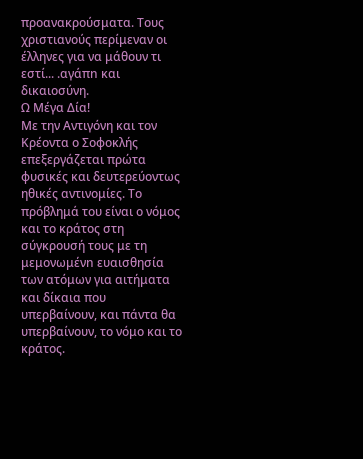προανακρούσματα. Τους χριστιανούς περίμεναν οι έλληνες για να μάθουν τι εστί... .αγάπn και δικαιοσύνη.
Ω Μέγα Δία!
Με την Αντιγόνη και τον Κρέοντα ο Σοφοκλής επεξεργάζεται πρώτα φυσικές και δευτερεύοντως ηθικές αντινομίες. Το πρόβλημά του είναι ο νόμος και το κράτος στη σύγκρουσή τους με τη μεμονωμένn ευαισθησία των ατόμων για αιτήματα και δίκαια που υπερβαίνουν, και πάντα θα υπερβαίνουν, το νόμο και το κράτος.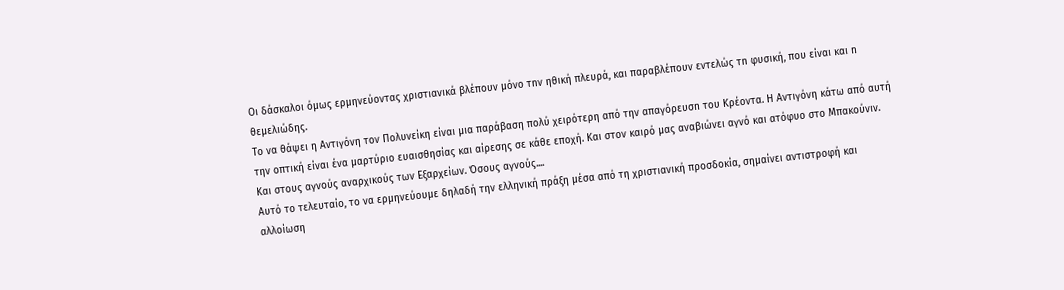Οι δάσκαλοι όμως ερμηνεύοντας χριστιανικά βλέπουν μόνο τnν ηθική πλευρά, και παραβλέπουν εντελώς τn φυσική, που είναι και n θεμελιώδης.
Το να θάψει η Αντιγόνη τον Πολυνείκη είναι μια παράβαση πολύ χειρότερη από την απαγόρευσn τoυ Κρέοντα. Η Αντιγόνη κάτω από αυτή την οπτική είναι ένα μαρτύριο ευαισθησίας και αίρεσης σε κάθε εποχή. Και στον καιρό μας αναβιώνει αγνό και ατόφυο στο Μπακούνιν. Και στους αγνούς αναρχικούς των Εξαρχείων. Όσους αγνούς....
Αυτό το τελευταίο, το να ερμηνεύουμε δηλαδή την ελληνική πράξη μέσα από τη χριστιανική προσδοκία, σημαίνει αντιστροφή και αλλοίωση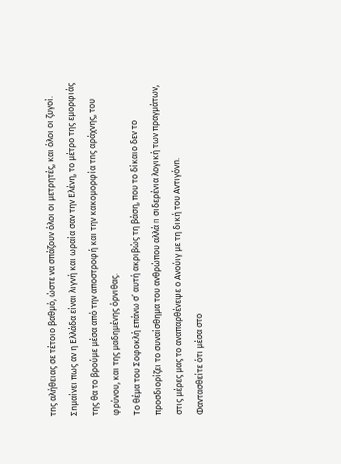τnς αλήθειας σε τέτοιο βαθμό, ώστε να σπάζουν όλοι οι μετρητές, και όλοι οι ζυγοί.
Σnμαίνει πως αν η Ελλάδα είναι λιγνή και ωραία σαν την Ελένη, το μέτρο της εμορφιάς της θα το βρούμε μέσα από την αποστροφή και την κακομορφία τnς αράχνης, του φρύνου, και της μαδημένης όρνιθας.
Το θέμα του Σοφοκλή επάνω σ’ αυτή ακριβώς τη βάση, που το δίκαιο δεν το προσδιορίζει το συναίσθημα του ανθρώπου αλλά n σιδερένια λογική των πραγμάτων, στις μέρες μας το αναπαρθένεψε ο Ανούιγ με τη δική του Αντιγόνn.
Φαντασθείτε ότι μέσα στο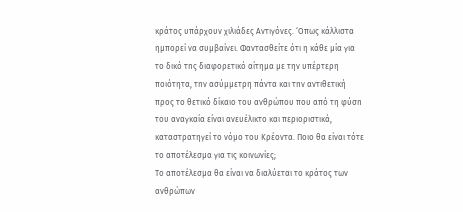κράτος υπάρχουν χιλιάδες Αντιγόνες. ‘Οπως κάλλιστα ημπορεί να συμβαίνει. Φαντασθείτε ότι η κάθε μία για το δικό τnς διαφορετικό αίτημα με την υπέρτερη ποιότητα, τnν ασύμμετρη πάντα και τnν αντιθετική προς το θετικό δίκαιο του ανθρώπου που από τη φύσn του αναγκαία είναι ανευέλικτο και περιοριστικά, καταστρατηγεί το νόμο του Κρέοντα. Ποιο θα είναι τότε το αποτέλεσμα για τις κοινωνίες;
Το αποτέλεσμα θα είναι να διαλύεται το κράτος των ανθρώπων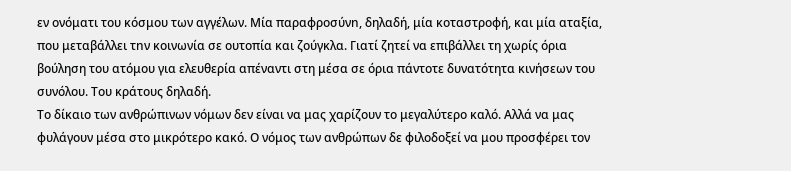εν ονόματι του κόσμου των αγγέλων. Μία παραφροσύνn, δηλαδή, μία κοταστροφή, και μία αταξία, που μεταβάλλει τnν κοινωνία σε ουτοπία και ζούγκλα. Γιατί ζητεί να επιβάλλει τη χωρίς όρια βούληση του ατόμου για ελευθερία απέναντι στη μέσα σε όρια πάντοτε δυνατότητα κινήσεων του συνόλου. Του κράτους δηλαδή.
Το δίκαιο των ανθρώπινων νόμων δεν είναι να μας χαρίζουν το μεγαλύτερο καλό. Αλλά να μας φυλάγουν μέσα στο μικρότερο κακό. Ο νόμος των ανθρώπων δε φιλοδοξεί να μου προσφέρει τον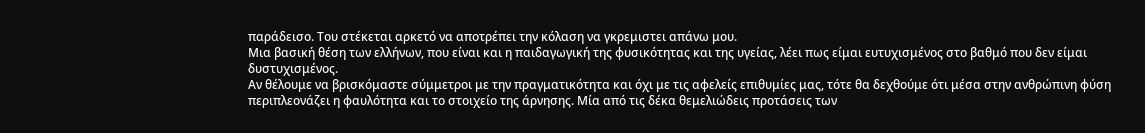παράδεισο. Του στέκεται αρκετό να αποτρέπει την κόλαση να γκρεμιστει απάνω μου.
Μια βασική θέση των ελλήνων, που είναι και η παιδαγωγική της φυσικότητας και της υγείας, λέει πως είμαι ευτυχισμένος στο βαθμό που δεν είμαι δυστυχισμένος.
Αν θέλουμε να βρισκόμαστε σύμμετροι με την πραγματικότητα και όχι με τις αφελείς επιθυμίες μας, τότε θα δεχθούμε ότι μέσα στην ανθρώπινη φύση περιπλεονάζει η φαυλότητα και το στοιχείο της άρνησης. Μία από τις δέκα θεμελιώδεις προτάσεις των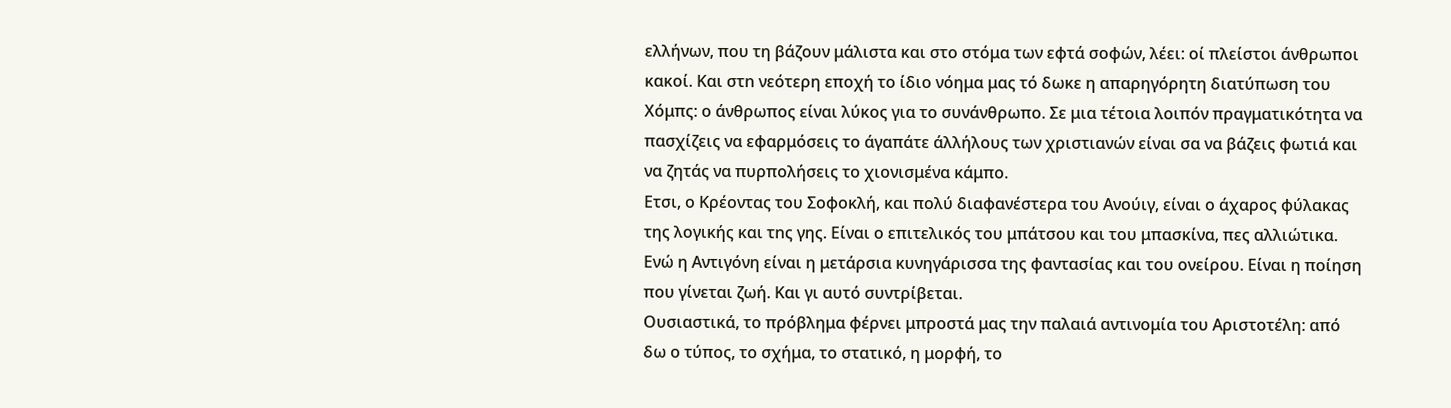ελλήνων, που τη βάζουν μάλιστα και στο στόμα των εφτά σοφών, λέει: οί πλείστοι άνθρωποι κακοί. Και στn νεότερη εποχή το ίδιο νόημα μας τό δωκε η απαρηγόρητη διατύπωση του Χόμπς: ο άνθρωπος είναι λύκος για το συνάνθρωπο. Σε μια τέτοια λοιπόν πραγματικότητα να πασχίζεις να εφαρμόσεις το άγαπάτε άλλήλους των χριστιανών είναι σα να βάζεις φωτιά και να ζητάς να πυρπολήσεις το χιονισμένα κάμπο.
Ετσι, ο Κρέοντας του Σοφοκλή, και πολύ διαφανέστερα του Aνούιγ, είναι ο άχαρος φύλακας της λογικής και τnς γης. Είναι ο επιτελικός του μπάτσου και του μπασκίνα, πες αλλιώτικα. Ενώ η Αντιγόνη είναι η μετάρσια κυνηγάρισσα της φαντασίας και του ονείρου. Είναι η ποίηση που γίνεται ζωή. Και γι αυτό συντρίβεται.
Ουσιαστικά, το πρόβλημα φέρνει μπροστά μας την παλαιά αντινομία του Αριστοτέλη: από δω ο τύπος, το σχήμα, το στατικό, η μορφή, το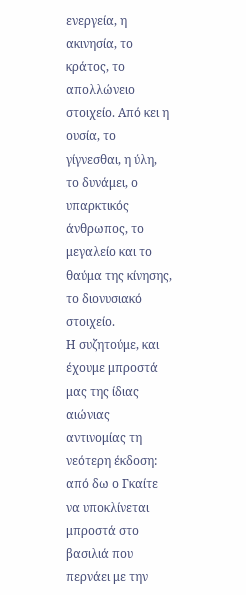ενεργεία, η ακινησία, το κράτος, το απολλώνειο στοιχείο. Από κει η ουσία, το γίγνεσθαι, η ύλη, το δυνάμει, ο υπαρκτικός άνθρωπος, το μεγαλείο και το θαύμα της κίνησης, το διονυσιακό στοιχείο.
Η συζητούμε, και έχουμε μπροστά μας της ίδιας αιώνιας αντινομίας τη νεότερη έκδοση: από δω ο Γκαίτε να υποκλίνεται μπροστά στο βασιλιά που περνάει με την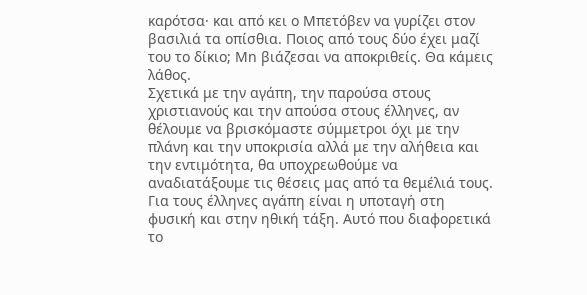καρότσα· και από κει ο Μπετόβεν να γυρίζει στον βασιλιά τα οπίσθια. Ποιος από τους δύο έχει μαζί του το δίκιο; Mn βιάζεσαι να αποκριθείς. Θα κάμεις λάθος.
Σχετικά με την αγάπη, την παρούσα στους χριστιανούς και την απούσα στους έλληνες, αν θέλουμε να βρισκόμαστε σύμμετροι όχι με την πλάνη και την υποκρισία αλλά με την αλήθεια και την εντιμότητα, θα υποχρεωθούμε να αναδιατάξουμε τις θέσεις μας από τα θεμέλιά τους.
Για τους έλληνες αγάπη είναι η υποταγή στη φυσική και στην ηθική τάξη. Αυτό που διαφορετικά το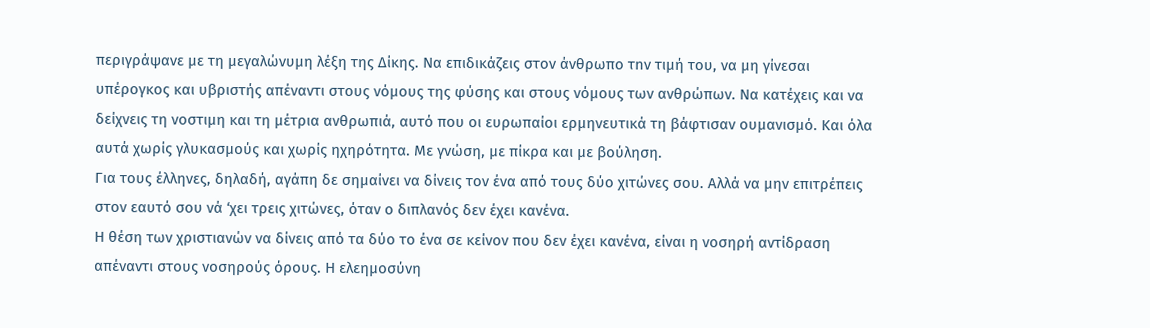περιγράψανε με τη μεγαλώνυμη λέξη της Δίκης. Να επιδικάζεις στον άνθρωπο τnν τιμή του, να μη γίνεσαι υπέρογκος και υβριστής απέναντι στους νόμους της φύσης και στους νόμους των ανθρώπων. Να κατέχεις και να δείχνεις τη νοστιμη και τη μέτρια ανθρωπιά, αυτό που οι ευρωπαίοι ερμηνευτικά τη βάφτισαν ουμανισμό. Και όλα αυτά χωρίς γλυκασμούς και χωρίς ηχηρότητα. Με γνώση, με πίκρα και με βούληση.
Για τους έλληνες, δηλαδή, αγάπη δε σημαίνει να δίνεις τον ένα από τους δύο χιτώνες σου. Αλλά να μην επιτρέπεις στον εαυτό σου νά ‘χει τρεις χιτώνες, όταν ο διπλανός δεν έχει κανένα.
Η θέση των χριστιανών να δίνεις από τα δύο το ένα σε κείνον που δεν έχει κανένα, είναι η νοσηρή αντίδραση απέναντι στους νοσηρούς όρους. Η ελεημοσύνη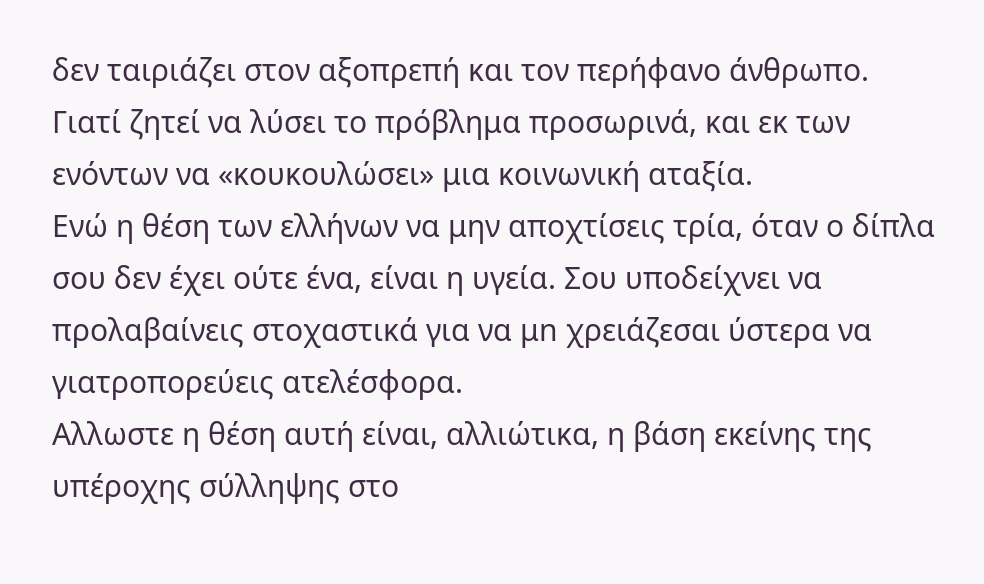δεν ταιριάζει στον αξοπρεπή και τον περήφανο άνθρωπο. Γιατί ζητεί να λύσει το πρόβλημα προσωρινά, και εκ των ενόντων να «κουκουλώσει» μια κοινωνική αταξία.
Ενώ η θέση των ελλήνων να μην αποχτίσεις τρία, όταν ο δίπλα σου δεν έχει ούτε ένα, είναι η υγεία. Σου υποδείχνει να προλαβαίνεις στοχαστικά για να μn χρειάζεσαι ύστερα να γιατροπορεύεις ατελέσφορα.
Αλλωστε η θέση αυτή είναι, αλλιώτικα, η βάση εκείνης της υπέροχης σύλληψης στο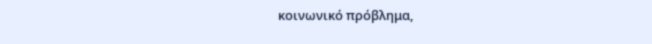κοινωνικό πρόβλημα,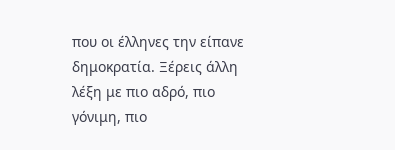που οι έλληνες την είπανε δημοκρατία. Ξέρεις άλλη λέξη με πιο αδρό, πιο γόνιμη, πιο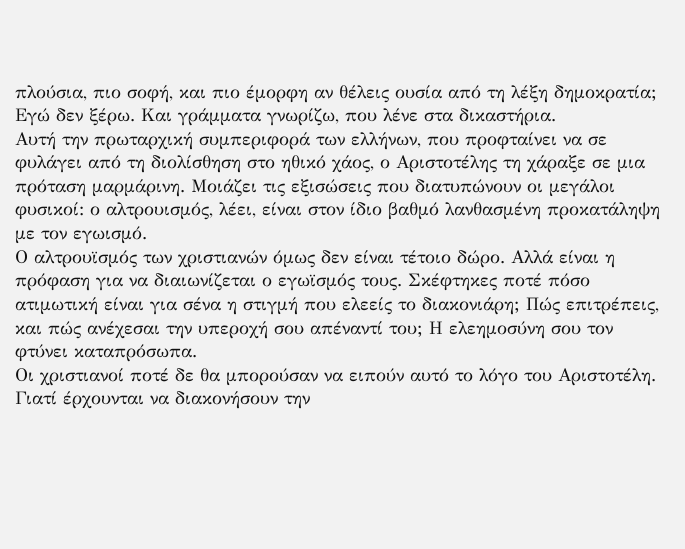πλούσια, πιο σοφή, και πιο έμορφη αν θέλεις ουσία από τη λέξη δημοκρατία; Εγώ δεν ξέρω. Και γράμματα γνωρίζω, που λένε στα δικαστήρια.
Αυτή την πρωταρχική συμπεριφορά των ελλήνων, που προφταίνει να σε φυλάγει από τη διολίσθηση στο ηθικό χάος, ο Αριστοτέλης τη χάραξε σε μια πρόταση μαρμάρινη. Μοιάζει τις εξισώσεις που διατυπώνουν οι μεγάλοι φυσικοί: ο αλτρουισμός, λέει, είναι στον ίδιο βαθμό λανθασμένη προκατάληψη με τον εγωισμό.
Ο αλτρουϊσμός των χριστιανών όμως δεν είναι τέτοιο δώρο. Αλλά είναι η πρόφαση για να διαιωνίζεται ο εγωϊσμός τους. Σκέφτηκες ποτέ πόσο ατιμωτική είναι για σένα η στιγμή που ελεείς το διακονιάρη; Πώς επιτρέπεις, και πώς ανέχεσαι την υπεροχή σου απέναντί του; Η ελεημοσύνη σου τον φτύνει καταπρόσωπα.
Οι χριστιανοί ποτέ δε θα μπορούσαν να ειπούν αυτό το λόγο του Αριστοτέλη. Γιατί έρχουνται να διακονήσουν την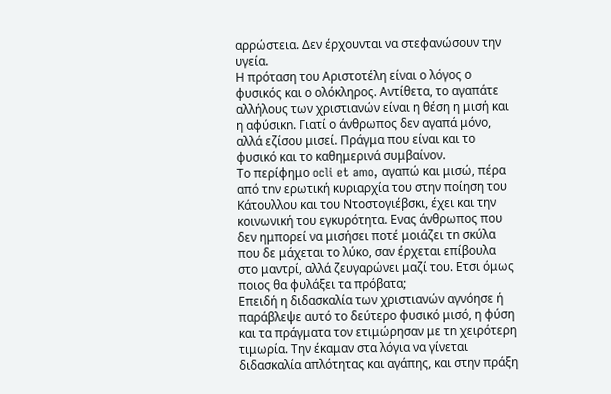αρρώστεια. Δεν έρχουνται να στεφανώσουν την υγεία.
Η πρόταση του Αριστοτέλη είναι ο λόγος ο φυσικός και ο ολόκληρος. Αντίθετα, το αγαπάτε αλλήλους των χριστιανών είναι η θέση η μισή και η αφύσικn. Γιατί ο άνθρωπος δεν αγαπά μόνο, αλλά εζίσου μισεί. Πράγμα που είναι και το φυσικό και το καθημερινά συμβαίνον.
Το περίφημο ocli et amo, αγαπώ και μισώ, πέρα από τnν ερωτική κυριαρχία του στην ποίηση του Κάτουλλου και του Ντοστογιέβσκι, έχει και την κοινωνική του εγκυρότητα. Ενας άνθρωπος που δεν ημπορεί να μισήσει ποτέ μοιάζει τn σκύλα που δε μάχεται το λύκο, σαν έρχεται επίβουλα στο μαντρί, αλλά ζευγαρώνει μαζί του. Ετσι όμως ποιος θα φυλάξει τα πρόβατα;
Επειδή η διδασκαλία των χριστιανών αγνόησε ή παράβλεψε αυτό το δεύτερο φυσικό μισό, η φύση και τα πράγματα τον ετιμώρησαν με τn χειρότερη τιμωρία. Την έκαμαν στα λόγια να γίνεται διδασκαλία απλότητας και αγάπης, και στην πράξη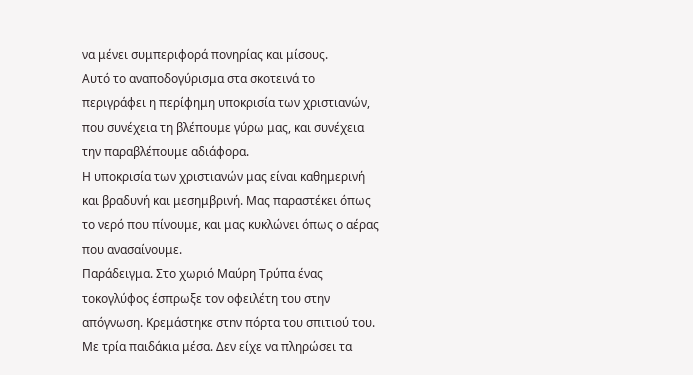να μένει συμπεριφορά πονηρίας και μίσους.
Αυτό το αναποδογύρισμα στα σκοτεινά το περιγράφει η περίφημη υποκρισία των χριστιανών, που συνέχεια τη βλέπουμε γύρω μας, και συνέχεια την παραβλέπουμε αδιάφορα.
Η υποκρισία των χριστιανών μας είναι καθημερινή και βραδυνή και μεσημβρινή. Μας παραστέκει όπως το νερό που πίνουμε, και μας κυκλώνει όπως ο αέρας που ανασαίνουμε.
Παράδειγμα. Στο χωριό Μαύρη Τρύπα ένας τοκογλύφος έσπρωξε τον οφειλέτη του στην απόγνωση. Κρεμάστηκε στnν πόρτα του σπιτιού του. Με τρία παιδάκια μέσα. Δεν είχε να πληρώσει τα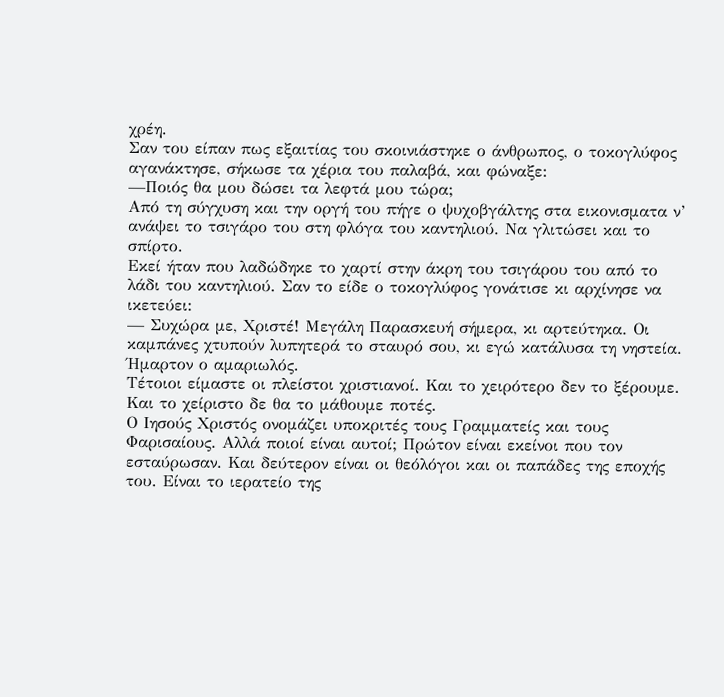χρέη.
Σαν του είπαν πως εξαιτίας του σκοινιάστηκε ο άνθρωπος, ο τοκογλύφος αγανάκτησε, σήκωσε τα χέρια του παλαβά, και φώναξε:
—Ποιός θα μου δώσει τα λεφτά μου τώρα;
Από τη σύγχυση και την οργή του πήγε ο ψυχοβγάλτης στα εικονισματα ν’ ανάψει το τσιγάρο του στη φλόγα του καντηλιού. Να γλιτώσει και το σπίρτο.
Εκεί ήταν που λαδώδηκε το χαρτί στην άκρη του τσιγάρου του από το λάδι του καντηλιού. Σαν το είδε ο τοκογλύφος γονάτισε κι αρχίνησε να ικετεύει:
— Συχώρα με, Χριστέ! Μεγάλη Παρασκευή σήμερα, κι αρτεύτηκα. Οι καμπάνες χτυπούν λυπητερά το σταυρό σου, κι εγώ κατάλυσα τη νηστεία. Ήμαρτον ο αμαριωλός.
Τέτοιοι είμαστε οι πλείστοι χριστιανοί. Και το χειρότερο δεν το ξέρουμε. Και το χείριστο δε θα το μάθουμε ποτές.
Ο Ιησούς Χριστός ονομάζει υποκριτές τους Γραμματείς και τους Φαρισαίους. Αλλά ποιοί είναι αυτοί; Πρώτον είναι εκείνοι που τον εσταύρωσαν. Και δεύτερον είναι οι θεόλόγοι και οι παπάδες της εποχής του. Είναι το ιερατείο της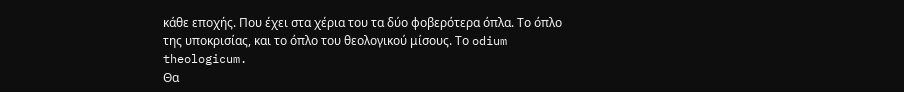κάθε εποχής. Που έχει στα χέρια του τα δύο φοβερότερα όπλα. Το όπλο της υποκρισίας, και το όπλο του θεολογικού μίσους. Το odium theologicum.
Θα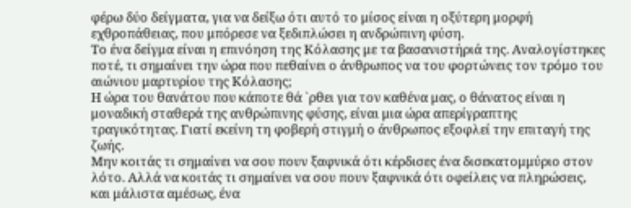φέρω δύο δείγματα, για να δείξω ότι αυτό το μίσος είναι η οξύτερη μορφή εχθροπάθειας, που μπόρεσε να ξεδιπλώσει η ανδρώπινη φύση.
Το ένα δείγμα είναι η επινόηση της Κόλασης με τα βασανιστήριά της. Αναλογίστηκες ποτέ, τι σημαίνει την ώρα που πεθαίνει ο άνθρωπος να του φορτώνεις τον τρόμο του αιώνιου μαρτυρίου της Κόλασης;
Η ώρα του θανάτου που κάποτε θά `ρθει για τον καθένα μας, ο θάνατος είναι η μοναδική σταθερά της ανθρώπινης φύσης, είναι μια ώρα απερίγραπτης τραγικότητας. Γιατί εκείνη τη φοβερή στιγμή ο άνθρωπος εξοφλεί την επιταγή της ζωής.
Μην κοιτάς τι σημαίνει να σου πουν ξαφνικά ότι κέρδισες ένα δισεκατομμύριο στον λότο. Αλλά να κοιτάς τι σημαίνει να σου πουν ξαφνικά ότι οφείλεις να πληρώσεις, και μάλιστα αμέσως, ένα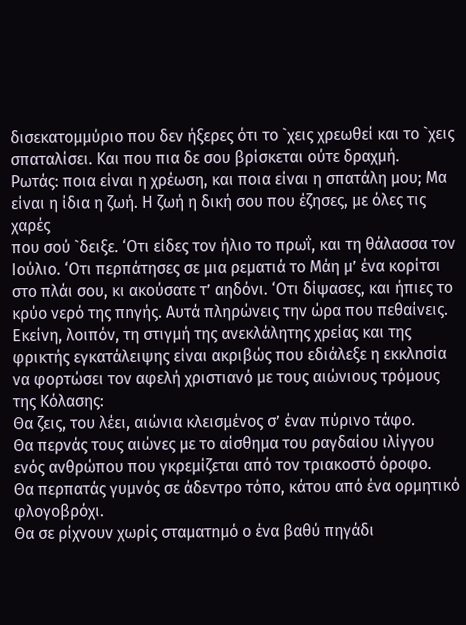δισεκατομμύριο που δεν ήξερες ότι το `χεις χρεωθεί και το `χεις σπαταλίσει. Και που πια δε σου βρίσκεται ούτε δραχμή.
Ρωτάς: ποια είναι η χρέωση, και ποια είναι η σπατάλη μου; Μα είναι η ίδια η ζωή. Η ζωή η δική σου που έζησες, με όλες τις χαρές
που σού `δειξε. ‘Οτι είδες τον ήλιο το πρωΐ, και τη θάλασσα τον Ιούλιο. ‘Οτι περπάτησες σε μια ρεματιά το Μάη μ’ ένα κορίτσι στο πλάι σου, κι ακούσατε τ’ αηδόνι. ‘Οτι δίψασες, και ήπιες το κρύο νερό της πnγής. Αυτά πληρώνεις την ώρα που πεθαίνεις.
Εκείνη, λοιπόν, τη στιγμή της ανεκλάλητης χρείας και της φρικτής εγκατάλειψης είναι ακριβώς που εδιάλεξε η εκκλnσία να φορτώσει τον αφελή χριστιανό με τους αιώνιους τρόμους της Κόλασης:
Θα ζεις, του λέει, αιώνια κλεισμένος σ’ έναν πύρινο τάφο.
Θα περνάς τους αιώνες με το αίσθημα του ραγδαίου ιλίγγου ενός ανθρώπου που γκρεμίζεται από τον τριακοστό όροφο.
Θα περπατάς γυμνός σε άδεντρο τόπο, κάτου από ένα ορμητικό φλογοβρόχι.
Θα σε ρίχνουν χωρίς σταματnμό ο ένα βαθύ πηγάδι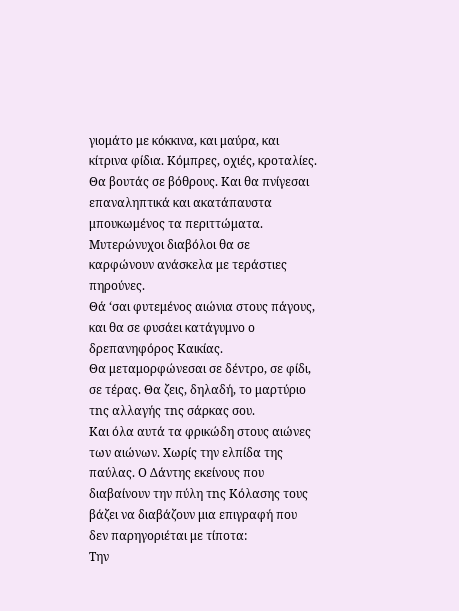γιομάτο με κόκκινα, και μαύρα, και κίτρινα φίδια. Κόμπρες, οχιές, κροταλίες.
Θα βουτάς σε βόθρους. Και θα πνίγεσαι επαναληπτικά και ακατάπαυστα μπουκωμένος τα περιττώματα.
Μυτερώνυχοι διαβόλοι θα σε καρφώνουν ανάσκελα με τεράστιες πηρούνες.
Θά ‘σαι φυτεμένος αιώνια στους πάγους, και θα σε φυσάει κατάγυμνο ο δρεπανηφόρος Καικίας.
Θα μεταμορφώνεσαι σε δέντρο, σε φίδι, σε τέρας. Θα ζεις, δηλαδή, το μαρτύριο τnς αλλαγής τnς σάρκας σου.
Και όλα αυτά τα φρικώδη στους αιώνες των αιώνων. Χωρίς την ελπίδα της παύλας. Ο Δάντης εκείνους που διαβαίνουν την πύλη τnς Κόλασης τους βάζει να διαβάζουν μια επιγραφή που δεν παρηγοριέται με τίποτα:
Την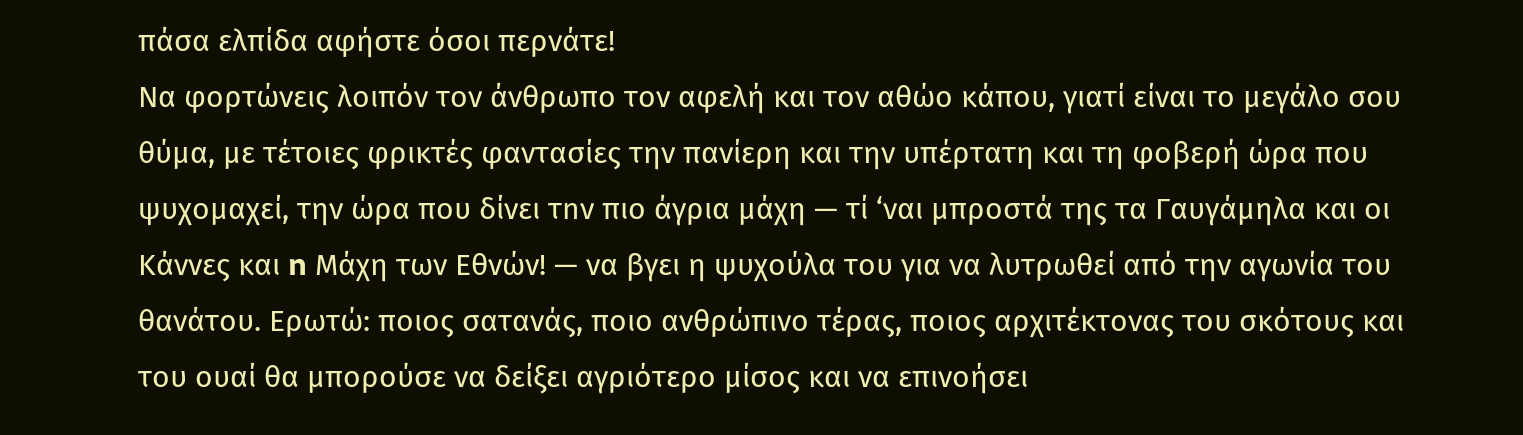πάσα ελπίδα αφήστε όσοι περνάτε!
Να φορτώνεις λοιπόν τον άνθρωπο τον αφελή και τον αθώο κάπου, γιατί είναι το μεγάλο σου θύμα, με τέτοιες φρικτές φαντασίες την πανίερη και την υπέρτατη και τη φοβερή ώρα που ψυχομαχεί, την ώρα που δίνει τnν πιο άγρια μάχη — τί ‘ναι μπροστά της τα Γαυγάμηλα και οι Κάννες και n Μάχη των Εθνών! — να βγει η ψυχούλα του για να λυτρωθεί από την αγωνία του θανάτου. Ερωτώ: ποιος σατανάς, ποιο ανθρώπινο τέρας, ποιος αρχιτέκτονας του σκότους και του ουαί θα μπορούσε να δείξει αγριότερο μίσος και να επινοήσει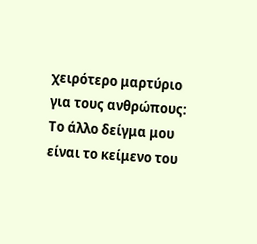χειρότερο μαρτύριο για τους ανθρώπους:
Το άλλο δείγμα μου είναι το κείμενο του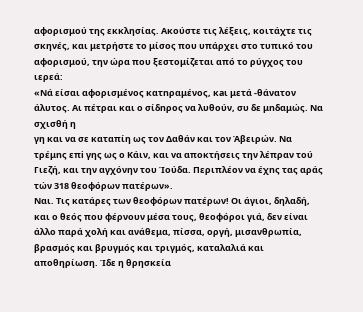αφορισμού της εκκλησίας. Ακούστε τις λέξεις, κοιτάχτε τις σκηνές, και μετρήστε το μίσος που υπάρχει στο τυπικό του αφορισμού, την ώρα που ξεστομίζεται από το ρύγχος του ιερεά:
«Νά είσαι αφορισμένος κατnραμένος, κaι μετά -θάνατον άλυτος. Αι πέτραι και ο σίδnρος να λυθούν, συ δε μnδαμώς. Να σχισθή η
γη και να σε καταπίη ως τον Δαθάν και τον Άβειρών. Να τρέμnς επi γης ως ο Κάιν, και vα αποκτήσεις την λέπραν τού Γιεζή, και την αγχόνην του Ίούδα. Περιπλέον να έχnς τας αράς τών 318 θεοφόρων πατέρων».
Ναι. Τις κατάρες των θεοφόρων πατέρων! Οι άγιοι, δηλαδή, και ο θεός που φέρνουν μέσα τους, θεοφόροι γιά, δεν είναι άλλο παρά χολή και ανάθεμα, πίσσα, οργή, μισανθρωπία, βρασμός και βρυγμός και τριγμός, καταλαλιά και αποθηρίωση. Ίδε η θρησκεία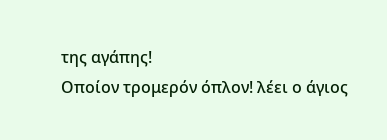της αγάπης!
Οποίον τρομερόν όπλον! λέει ο άγιος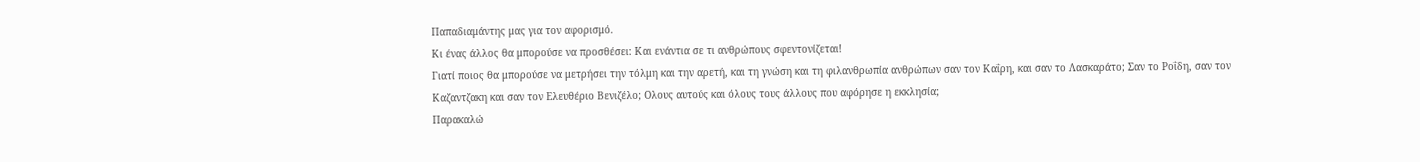Παπαδιαμάντης μας για τον αφορισμό.
Κι ένας άλλος θα μπορούσε να προσθέσει: Και ενάντια σε τι ανθρώπους σφεντονίζεται!
Γιατί ποιος θα μπορούσε να μετρήσει την τόλμη και την αρετή, και τη γνώση και τη φιλανθρωπία ανθρώπων σαν τον Καΐρη, και σαν το Λασκαράτο; Σαν το Ροΐδη, σαν τον Καζαντζακη και σαν τον Ελευθέριο Βενιζέλο; Ολους αυτούς και όλους τους άλλους που αφόρησε η εκκλησία;
Παρακαλώ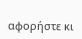αφορήστε κι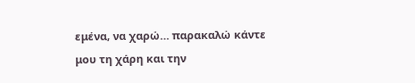εμένα, να χαρώ… παρακαλώ κάντε μου τη χάρη και την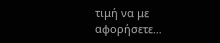τιμή να με αφορήσετε…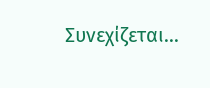Συνεχίζεται...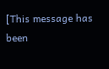[This message has been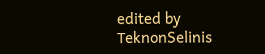edited by ΤeknonSelinis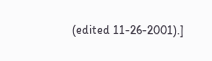(edited 11-26-2001).]